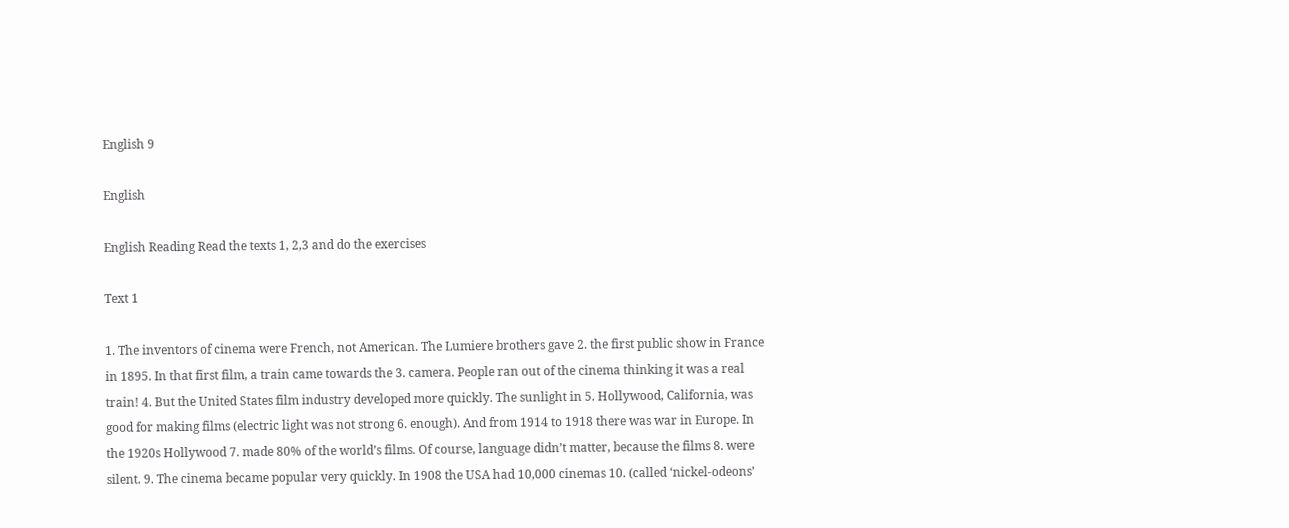English 9

English

English Reading Read the texts 1, 2,3 and do the exercises

Text 1

1. The inventors of cinema were French, not American. The Lumiere brothers gave 2. the first public show in France in 1895. In that first film, a train came towards the 3. camera. People ran out of the cinema thinking it was a real train! 4. But the United States film industry developed more quickly. The sunlight in 5. Hollywood, California, was good for making films (electric light was not strong 6. enough). And from 1914 to 1918 there was war in Europe. In the 1920s Hollywood 7. made 80% of the world’s films. Of course, language didn’t matter, because the films 8. were silent. 9. The cinema became popular very quickly. In 1908 the USA had 10,000 cinemas 10. (called ‘nickel-odeons’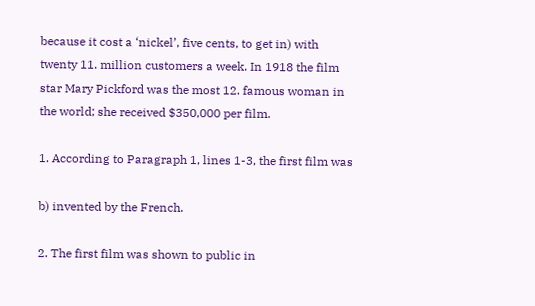because it cost a ‘nickel’, five cents, to get in) with twenty 11. million customers a week. In 1918 the film star Mary Pickford was the most 12. famous woman in the world; she received $350,000 per film.

1. According to Paragraph 1, lines 1-3, the first film was

b) invented by the French.

2. The first film was shown to public in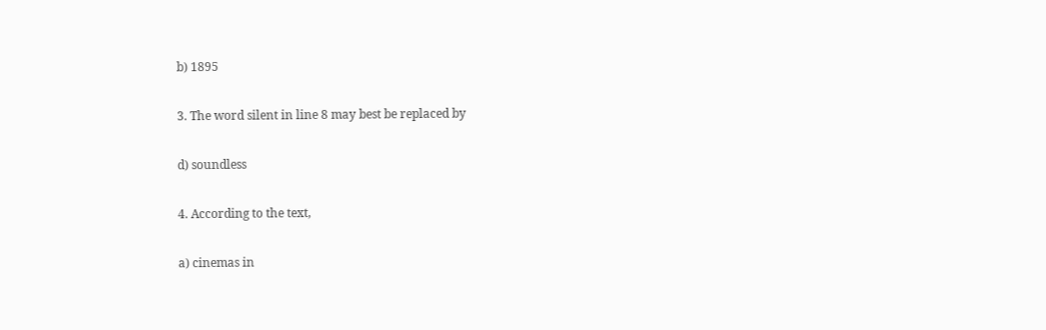b) 1895

3. The word silent in line 8 may best be replaced by

d) soundless

4. According to the text,

a) cinemas in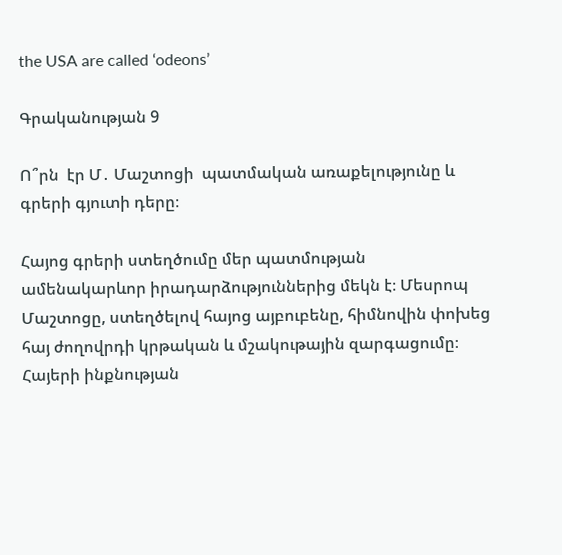the USA are called ‘odeons’

Գրականության 9

Ո՞րն  էր Մ․ Մաշտոցի  պատմական առաքելությունը և գրերի գյուտի դերը։

Հայոց գրերի ստեղծումը մեր պատմության ամենակարևոր իրադարձություններից մեկն է։ Մեսրոպ Մաշտոցը, ստեղծելով հայոց այբուբենը, հիմնովին փոխեց հայ ժողովրդի կրթական և մշակութային զարգացումը։ Հայերի ինքնության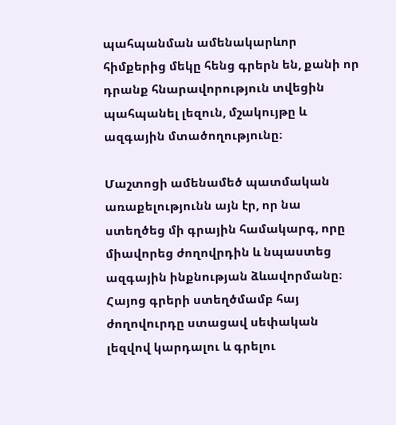պահպանման ամենակարևոր հիմքերից մեկը հենց գրերն են, քանի որ դրանք հնարավորություն տվեցին պահպանել լեզուն, մշակույթը և ազգային մտածողությունը։

Մաշտոցի ամենամեծ պատմական առաքելությունն այն էր, որ նա ստեղծեց մի գրային համակարգ, որը միավորեց ժողովրդին և նպաստեց ազգային ինքնության ձևավորմանը։ Հայոց գրերի ստեղծմամբ հայ ժողովուրդը ստացավ սեփական լեզվով կարդալու և գրելու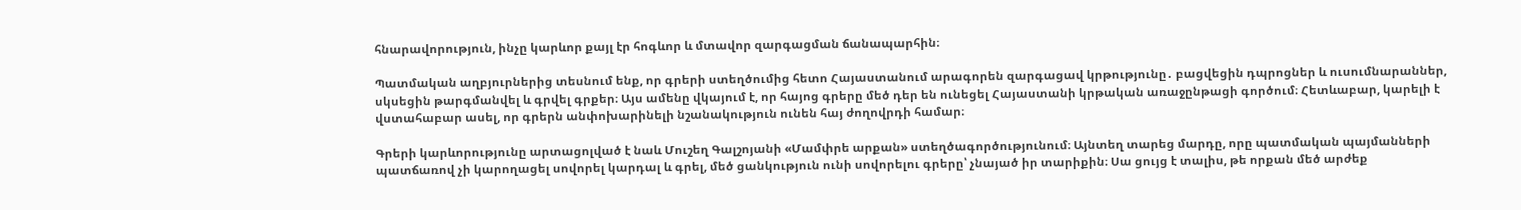հնարավորություն, ինչը կարևոր քայլ էր հոգևոր և մտավոր զարգացման ճանապարհին։

Պատմական աղբյուրներից տեսնում ենք, որ գրերի ստեղծումից հետո Հայաստանում արագորեն զարգացավ կրթությունը․ բացվեցին դպրոցներ և ուսումնարաններ, սկսեցին թարգմանվել և գրվել գրքեր։ Այս ամենը վկայում է, որ հայոց գրերը մեծ դեր են ունեցել Հայաստանի կրթական առաջընթացի գործում։ Հետևաբար, կարելի է վստահաբար ասել, որ գրերն անփոխարինելի նշանակություն ունեն հայ ժողովրդի համար։

Գրերի կարևորությունը արտացոլված է նաև Մուշեղ Գալշոյանի «Մամփրե արքան» ստեղծագործությունում։ Այնտեղ տարեց մարդը, որը պատմական պայմանների պատճառով չի կարողացել սովորել կարդալ և գրել, մեծ ցանկություն ունի սովորելու գրերը՝ չնայած իր տարիքին։ Սա ցույց է տալիս, թե որքան մեծ արժեք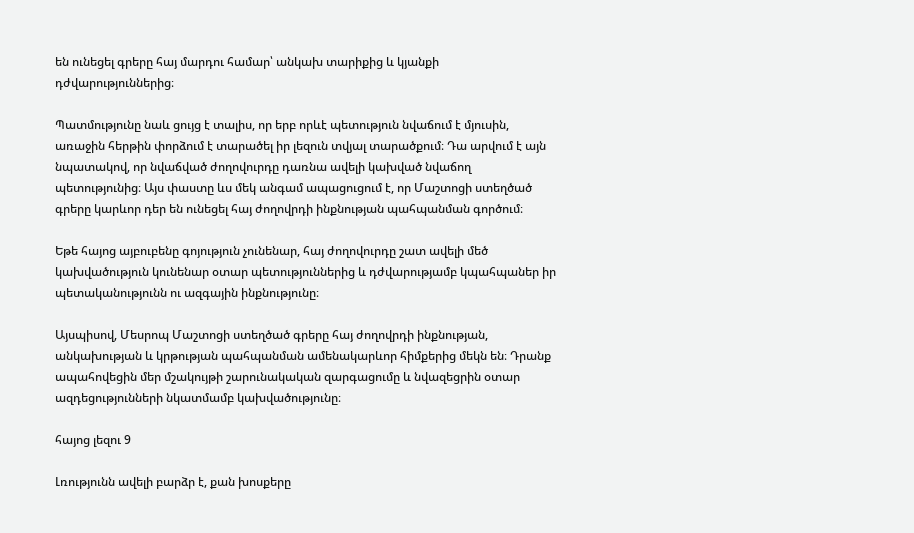են ունեցել գրերը հայ մարդու համար՝ անկախ տարիքից և կյանքի դժվարություններից։

Պատմությունը նաև ցույց է տալիս, որ երբ որևէ պետություն նվաճում է մյուսին, առաջին հերթին փորձում է տարածել իր լեզուն տվյալ տարածքում։ Դա արվում է այն նպատակով, որ նվաճված ժողովուրդը դառնա ավելի կախված նվաճող պետությունից։ Այս փաստը ևս մեկ անգամ ապացուցում է, որ Մաշտոցի ստեղծած գրերը կարևոր դեր են ունեցել հայ ժողովրդի ինքնության պահպանման գործում։

Եթե հայոց այբուբենը գոյություն չունենար, հայ ժողովուրդը շատ ավելի մեծ կախվածություն կունենար օտար պետություններից և դժվարությամբ կպահպաներ իր պետականությունն ու ազգային ինքնությունը։

Այսպիսով, Մեսրոպ Մաշտոցի ստեղծած գրերը հայ ժողովրդի ինքնության, անկախության և կրթության պահպանման ամենակարևոր հիմքերից մեկն են։ Դրանք ապահովեցին մեր մշակույթի շարունակական զարգացումը և նվազեցրին օտար ազդեցությունների նկատմամբ կախվածությունը։

հայոց լեզու 9

Լռությունն ավելի բարձր է, քան խոսքերը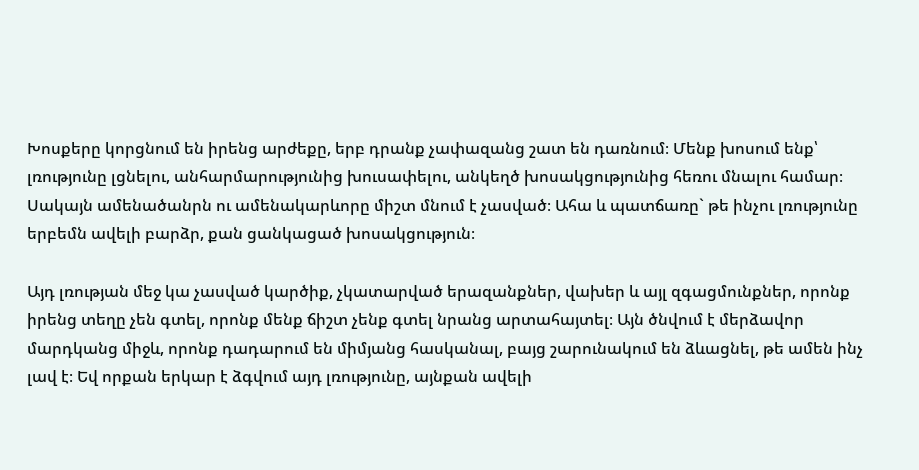Խոսքերը կորցնում են իրենց արժեքը, երբ դրանք չափազանց շատ են դառնում։ Մենք խոսում ենք՝ լռությունը լցնելու, անհարմարությունից խուսափելու, անկեղծ խոսակցությունից հեռու մնալու համար։ Սակայն ամենածանրն ու ամենակարևորը միշտ մնում է չասված։ Ահա և պատճառը` թե ինչու լռությունը երբեմն ավելի բարձր, քան ցանկացած խոսակցություն։

Այդ լռության մեջ կա չասված կարծիք, չկատարված երազանքներ, վախեր և այլ զգացմունքներ, որոնք իրենց տեղը չեն գտել, որոնք մենք ճիշտ չենք գտել նրանց արտահայտել։ Այն ծնվում է մերձավոր մարդկանց միջև, որոնք դադարում են միմյանց հասկանալ, բայց շարունակում են ձևացնել, թե ամեն ինչ լավ է։ Եվ որքան երկար է ձգվում այդ լռությունը, այնքան ավելի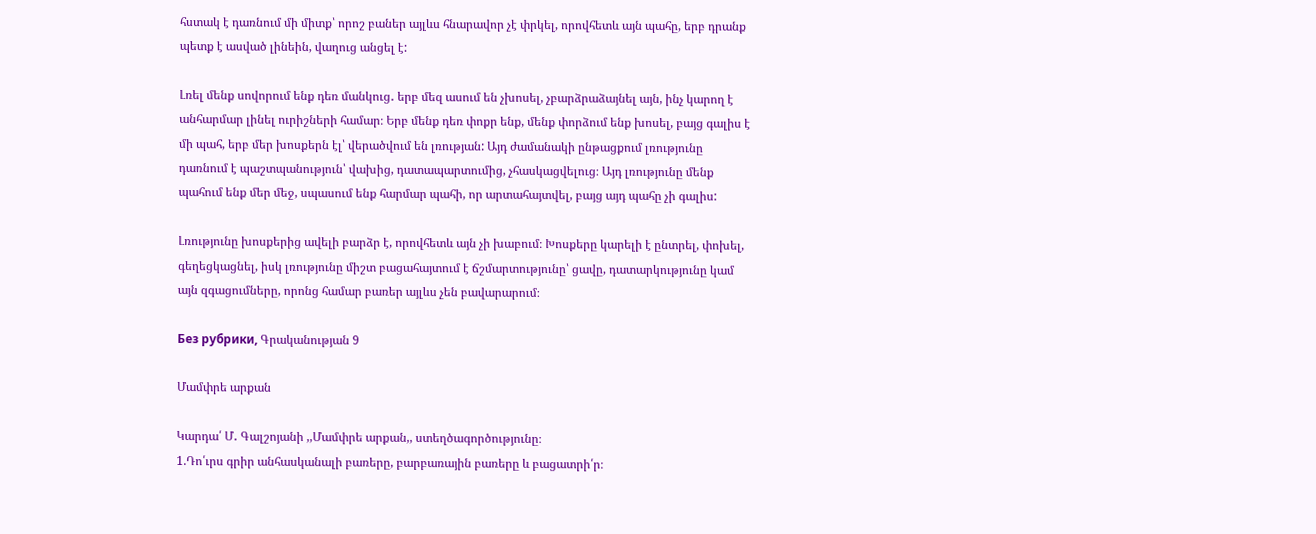հստակ է դառնում մի միտք՝ որոշ բաներ այլևս հնարավոր չէ փրկել, որովհետև այն պահը, երբ դրանք պետք է ասված լինեին, վաղուց անցել է:

Լռել մենք սովորում ենք դեռ մանկուց․ երբ մեզ ասում են չխոսել, չբարձրաձայնել այն, ինչ կարող է անհարմար լինել ուրիշների համար։ Երբ մենք դեռ փոքր ենք, մենք փորձում ենք խոսել, բայց գալիս է մի պահ, երբ մեր խոսքերն էլ՝ վերածվում են լռության: Այդ ժամանակի ընթացքում լռությունը դառնում է պաշտպանություն՝ վախից, դատապարտումից, չհասկացվելուց։ Այդ լռությունը մենք պահում ենք մեր մեջ, սպասում ենք հարմար պահի, որ արտահայտվել, բայց այդ պահը չի գալիս:

Լռությունը խոսքերից ավելի բարձր է, որովհետև այն չի խաբում։ Խոսքերը կարելի է ընտրել, փոխել, գեղեցկացնել, իսկ լռությունը միշտ բացահայտում է ճշմարտությունը՝ ցավը, դատարկությունը կամ այն զգացումները, որոնց համար բառեր այլևս չեն բավարարում։

Без рубрики, Գրականության 9

Մամփրե արքան

Կարդա՛ Մ․ Գալշոյանի ,,Մամփրե արքան,, ստեղծագործությունը։
1.Դո՛ւրս գրիր անհասկանալի բառերը, բարբառային բառերը և բացատրի՛ր։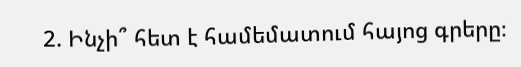2. Ինչի՞ հետ է համեմատում հայոց գրերը։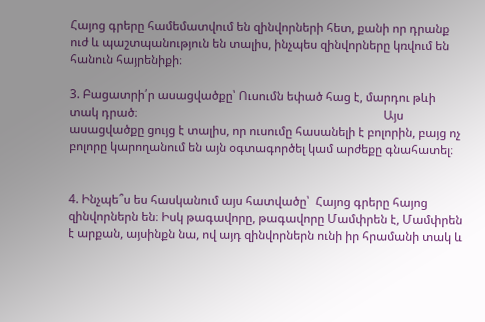Հայոց գրերը համեմատվում են զինվորների հետ, քանի որ դրանք ուժ և պաշտպանություն են տալիս, ինչպես զինվորները կռվում են հանուն հայրենիքի։

3. Բացատրի՛ր ասացվածքը՝ Ուսումն եփած հաց է, մարդու թևի տակ դրած։                                                                                  Այս ասացվածքը ցույց է տալիս, որ ուսումը հասանելի է բոլորին, բայց ոչ բոլորը կարողանում են այն օգտագործել կամ արժեքը գնահատել։


4. Ինչպե՞ս ես հասկանում այս հատվածը՝  Հայոց գրերը հայոց զինվորներն են։ Իսկ թագավորը, թագավորը Մամփրեն է, Մամփրեն է արքան, այսինքն նա, ով այդ զինվորներն ունի իր հրամանի տակ և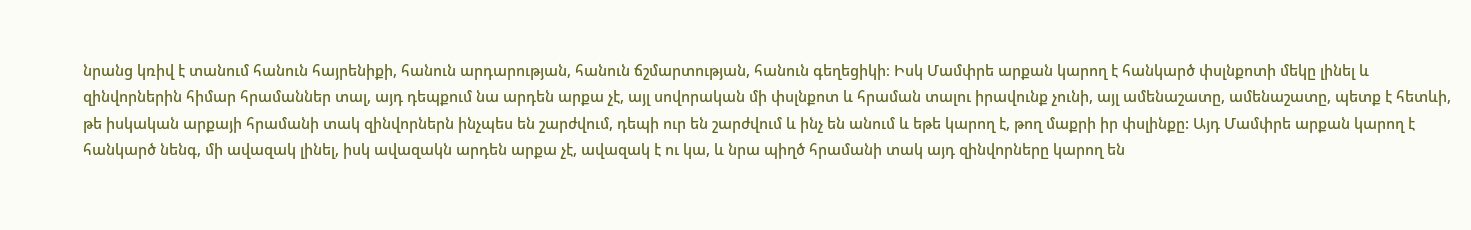նրանց կռիվ է տանում հանուն հայրենիքի, հանուն արդարության, հանուն ճշմարտության, հանուն գեղեցիկի։ Իսկ Մամփրե արքան կարող է հանկարծ փսլնքոտի մեկը լինել և զինվորներին հիմար հրամաններ տալ, այդ դեպքում նա արդեն արքա չէ, այլ սովորական մի փսլնքոտ և հրաման տալու իրավունք չունի, այլ ամենաշատը, ամենաշատը, պետք է հետևի, թե իսկական արքայի հրամանի տակ զինվորներն ինչպես են շարժվում, դեպի ուր են շարժվում և ինչ են անում և եթե կարող է, թող մաքրի իր փսլինքը: Այդ Մամփրե արքան կարող է հանկարծ նենգ, մի ավազակ լինել, իսկ ավազակն արդեն արքա չէ, ավազակ է ու կա, և նրա պիղծ հրամանի տակ այդ զինվորները կարող են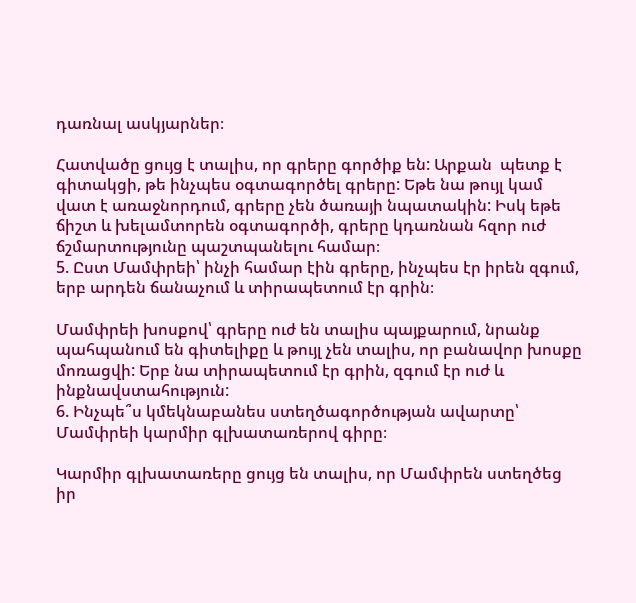դառնալ ասկյարներ։

Հատվածը ցույց է տալիս, որ գրերը գործիք են: Արքան  պետք է գիտակցի, թե ինչպես օգտագործել գրերը: Եթե նա թույլ կամ վատ է առաջնորդում, գրերը չեն ծառայի նպատակին: Իսկ եթե ճիշտ և խելամտորեն օգտագործի, գրերը կդառնան հզոր ուժ ճշմարտությունը պաշտպանելու համար։
5. Ըստ Մամփրեի՝ ինչի համար էին գրերը, ինչպես էր իրեն զգում, երբ արդեն ճանաչում և տիրապետում էր գրին։

Մամփրեի խոսքով՝ գրերը ուժ են տալիս պայքարում, նրանք պահպանում են գիտելիքը և թույլ չեն տալիս, որ բանավոր խոսքը մոռացվի: Երբ նա տիրապետում էր գրին, զգում էր ուժ և ինքնավստահություն:
6. Ինչպե՞ս կմեկնաբանես ստեղծագործության ավարտը՝ Մամփրեի կարմիր գլխատառերով գիրը։

Կարմիր գլխատառերը ցույց են տալիս, որ Մամփրեն ստեղծեց իր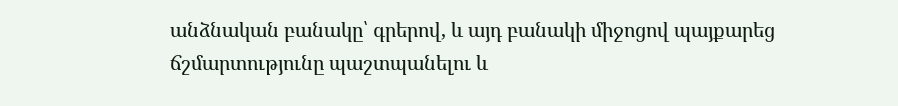անձնական բանակը՝ գրերով, և այդ բանակի միջոցով պայքարեց ճշմարտությունը պաշտպանելու և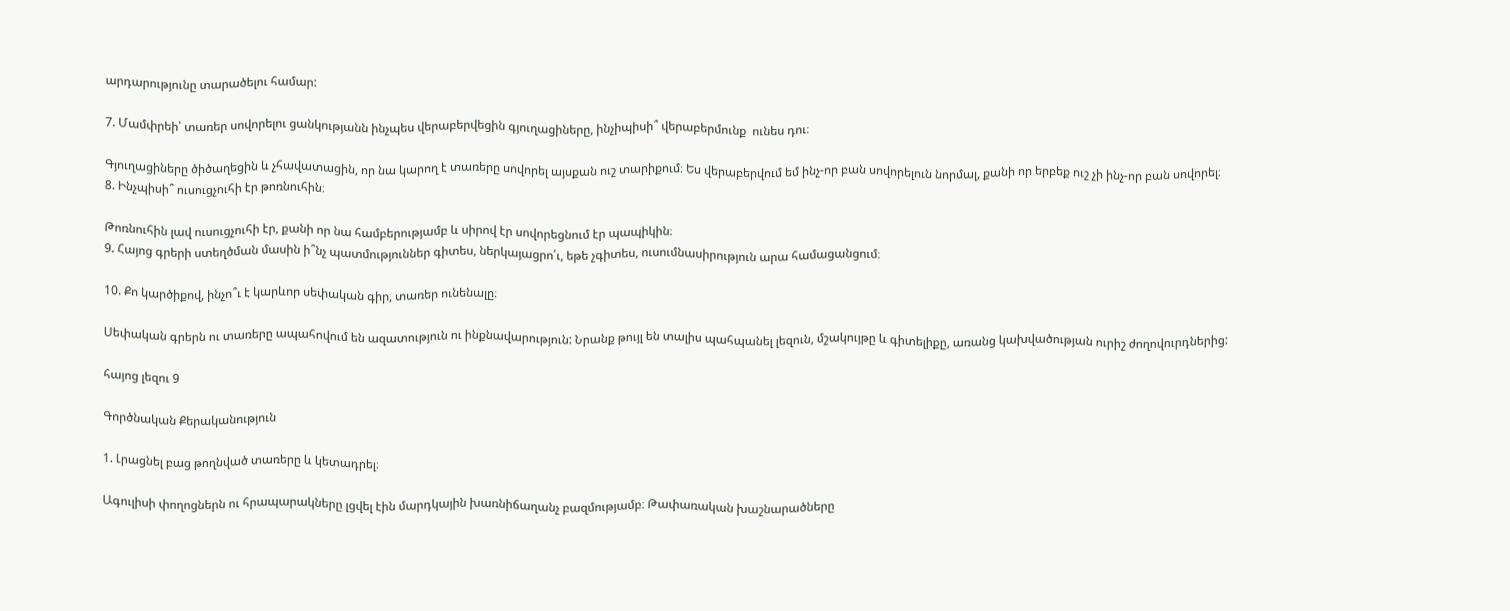արդարությունը տարածելու համար:

7. Մամփրեի՝ տառեր սովորելու ցանկությանն ինչպես վերաբերվեցին գյուղացիները, ինչիպիսի՞ վերաբերմունք  ունես դու։

Գյուղացիները ծիծաղեցին և չհավատացին, որ նա կարող է տառերը սովորել այսքան ուշ տարիքում։ Ես վերաբերվում եմ ինչ-որ բան սովորելուն նորմալ, քանի որ երբեք ուշ չի ինչ-որ բան սովորել։
8. Ինչպիսի՞ ուսուցչուհի էր թոռնուհին։

Թոռնուհին լավ ուսուցչուհի էր, քանի որ նա համբերությամբ և սիրով էր սովորեցնում էր պապիկին։
9. Հայոց գրերի ստեղծման մասին ի՞նչ պատմություններ գիտես, ներկայացրո՛ւ, եթե չգիտես, ուսումնասիրություն արա համացանցում։

10. Քո կարծիքով, ինչո՞ւ է կարևոր սեփական գիր, տառեր ունենալը։

Սեփական գրերն ու տառերը ապահովում են ազատություն ու ինքնավարություն: Նրանք թույլ են տալիս պահպանել լեզուն, մշակույթը և գիտելիքը, առանց կախվածության ուրիշ ժողովուրդներից:

հայոց լեզու 9

Գործնական Քերականություն

1. Լրացնել բաց թողնված տառերը և կետադրել։

Ագուլիսի փողոցներն ու հրապարակները լցվել էին մարդկային խառնիճաղանչ բազմությամբ։ Թափառական խաշնարածները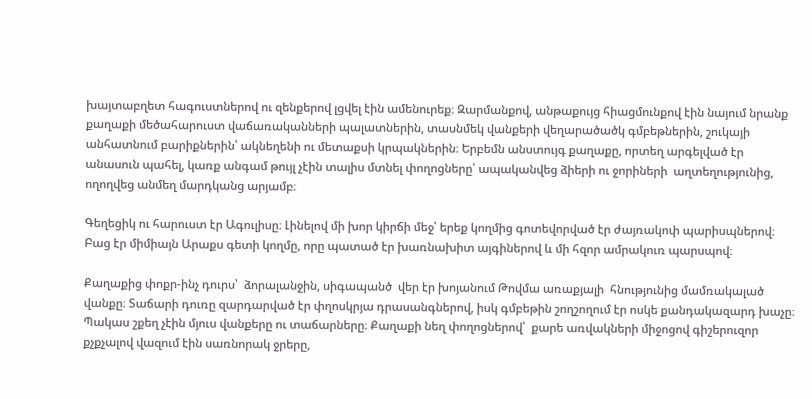խայտաբղետ հագուստներով ու զենքերով լցվել էին ամենուրեք։ Զարմանքով, անթաքույց հիացմունքով էին նայում նրանք քաղաքի մեծահարուստ վաճառականների պալատներին, տասնմեկ վանքերի վեղարածածկ գմբեթներին, շուկայի անհատնում բարիքներին՝ ակնեղենի ու մետաքսի կրպակներին։ Երբեմն անստույգ քաղաքը, որտեղ արգելված էր անասուն պահել, կառք անգամ թույլ չէին տալիս մտնել փողոցները՝ ապականվեց ձիերի ու ջորիների  աղտեղությունից, ողողվեց անմեղ մարդկանց արյամբ։

Գեղեցիկ ու հարուստ էր Ագուլիսը։ Լինելով մի խոր կիրճի մեջ՝ երեք կողմից գոտեվորված էր ժայռակոփ պարիսպներով։ Բաց էր միմիայն Արաքս գետի կողմը, որը պատած էր խառնախիտ այգիներով և մի հզոր ամրակուռ պարսպով։

Քաղաքից փոքր-ինչ դուրս՝  ձորալանջին, սիգապանծ  վեր էր խոյանում Թովմա առաքյալի  հնությունից մամռակալած վանքը։ Տաճարի դուռը զարդարված էր փղոսկրյա դրասանգներով, իսկ գմբեթին շողշողում էր ոսկե քանդակազարդ խաչը։ Պակաս շքեղ չէին մյուս վանքերը ու տաճարները։ Քաղաքի նեղ փողոցներով՝  քարե առվակների միջոցով գիշերուզոր քչքչալով վազում էին սառնորակ ջրերը,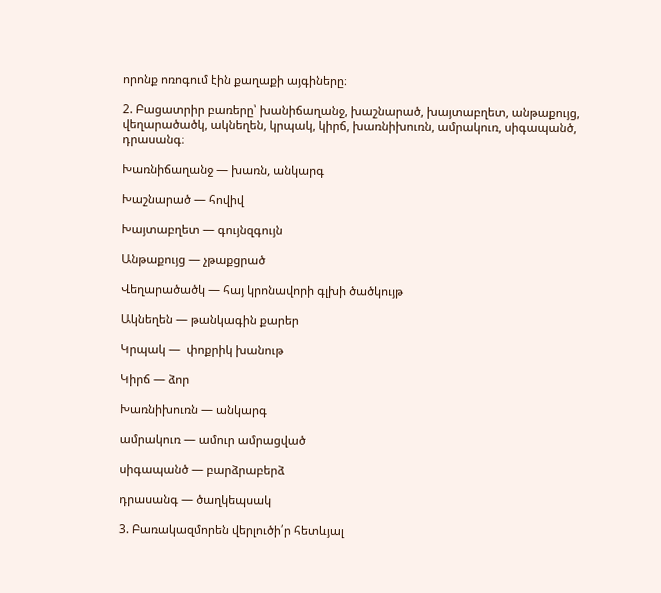որոնք ոռոգում էին քաղաքի այգիները։

2. Բացատրիր բառերը՝ խանիճաղանջ, խաշնարած, խայտաբղետ, անթաքույց, վեղարածածկ, ակնեղեն, կրպակ, կիրճ, խառնիխուռն, ամրակուռ, սիգապանծ, դրասանգ։

Խառնիճաղանջ — խառն, անկարգ

Խաշնարած — հովիվ

Խայտաբղետ — գույնզգույն

Անթաքույց — չթաքցրած

Վեղարածածկ — հայ կրոնավորի գլխի ծածկույթ

Ակնեղեն — թանկագին քարեր

Կրպակ —  փոքրիկ խանութ

Կիրճ — ձոր

Խառնիխուռն — անկարգ

ամրակուռ — ամուր ամրացված

սիգապանծ — բարձրաբերձ

դրասանգ — ծաղկեպսակ

3. Բառակազմորեն վերլուծի՛ր հետևյալ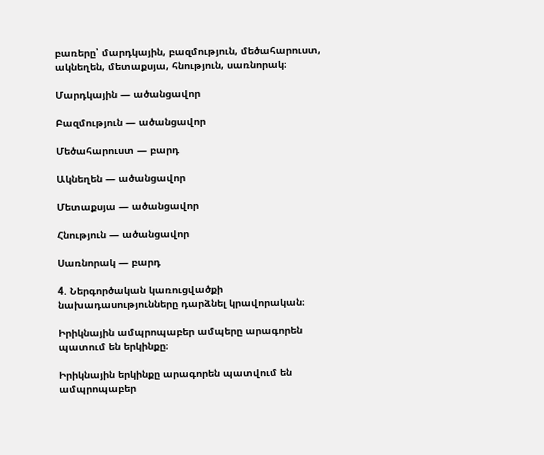բառերը՝ մարդկային, բազմություն, մեծահարուստ, ակնեղեն, մետաքսյա, հնություն, սառնորակ։

Մարդկային — ածանցավոր

Բազմություն — ածանցավոր

Մեծահարուստ — բարդ

Ակնեղեն — ածանցավոր

Մետաքսյա — ածանցավոր

Հնություն — ածանցավոր

Սառնորակ — բարդ

4. Ներգործական կառուցվածքի նախադասությունները դարձնել կրավորական։

Իրիկնային ամպրոպաբեր ամպերը արագորեն պատում են երկինքը։

Իրիկնային երկինքը արագորեն պատվում են ամպրոպաբեր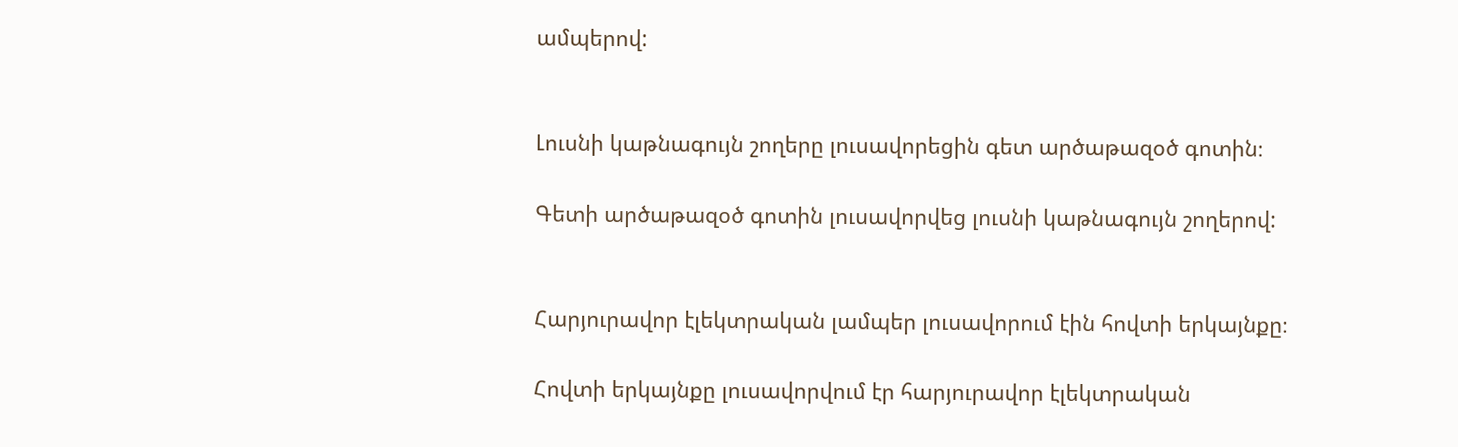ամպերով:


Լուսնի կաթնագույն շողերը լուսավորեցին գետ արծաթազօծ գոտին։

Գետի արծաթազօծ գոտին լուսավորվեց լուսնի կաթնագույն շողերով:


Հարյուրավոր էլեկտրական լամպեր լուսավորում էին հովտի երկայնքը։

Հովտի երկայնքը լուսավորվում էր հարյուրավոր էլեկտրական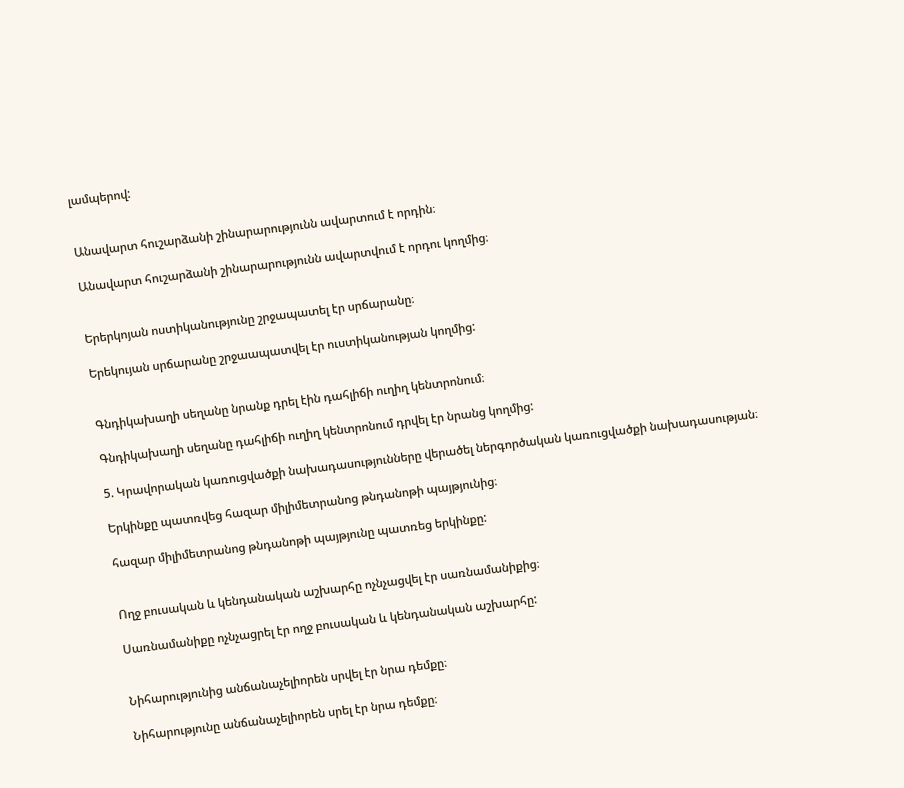լամպերով:


Անավարտ հուշարձանի շինարարությունն ավարտում է որդին։

Անավարտ հուշարձանի շինարարությունն ավարտվում է որդու կողմից։


Երերկոյան ոստիկանությունը շրջապատել էր սրճարանը։

Երեկույան սրճարանը շրջաապատվել էր ուստիկանության կողմից:


Գնդիկախաղի սեղանը նրանք դրել էին դահլիճի ուղիղ կենտրոնում։

Գնդիկախաղի սեղանը դահլիճի ուղիղ կենտրոնում դրվել էր նրանց կողմից:

5. Կրավորական կառուցվածքի նախադասությունները վերածել ներգործական կառուցվածքի նախադասության։

Երկինքը պատռվեց հազար միլիմետրանոց թնդանոթի պայթյունից։

հազար միլիմետրանոց թնդանոթի պայթյունը պատռեց երկինքը:


Ողջ բուսական և կենդանական աշխարհը ոչնչացվել էր սառնամանիքից։

Սառնամանիքը ոչնչացրել էր ողջ բուսական և կենդանական աշխարհը:


Նիհարությունից անճանաչելիորեն սրվել էր նրա դեմքը։

Նիհարությունը անճանաչելիորեն սրել էր նրա դեմքը։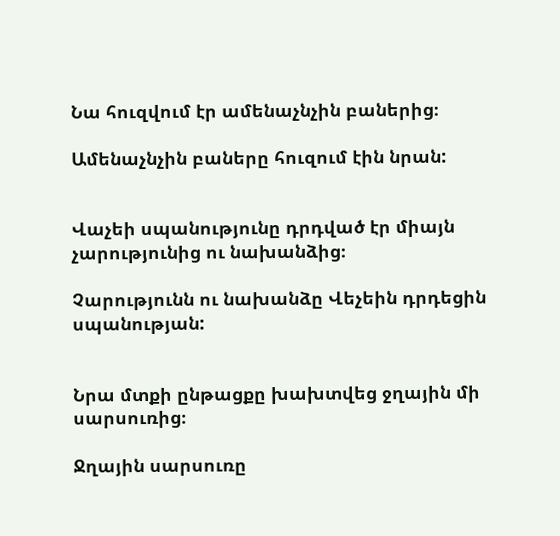Նա հուզվում էր ամենաչնչին բաներից։

Ամենաչնչին բաները հուզում էին նրան:


Վաչեի սպանությունը դրդված էր միայն չարությունից ու նախանձից։

Չարությունն ու նախանձը Վեչեին դրդեցին սպանության:


Նրա մտքի ընթացքը խախտվեց ջղային մի սարսուռից։

Ջղային սարսուռը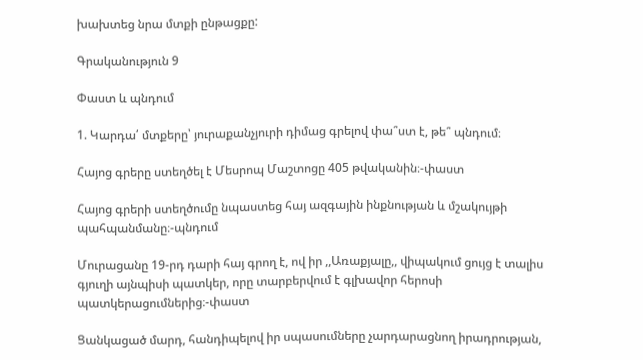խախտեց նրա մտքի ընթացքը:

Գրականություն 9

Փաստ և պնդում

1. Կարդա՛ մտքերը՝ յուրաքանչյուրի դիմաց գրելով փա՞ստ է, թե՞ պնդում։

Հայոց գրերը ստեղծել է Մեսրոպ Մաշտոցը 405 թվականին։-փաստ

Հայոց գրերի ստեղծումը նպաստեց հայ ազգային ինքնության և մշակույթի պահպանմանը։-պնդում

Մուրացանը 19-րդ դարի հայ գրող է, ով իր ,,Առաքյալը,, վիպակում ցույց է տալիս գյուղի այնպիսի պատկեր, որը տարբերվում է գլխավոր հերոսի պատկերացումներից։-փաստ

Ցանկացած մարդ, հանդիպելով իր սպասումները չարդարացնող իրադրության,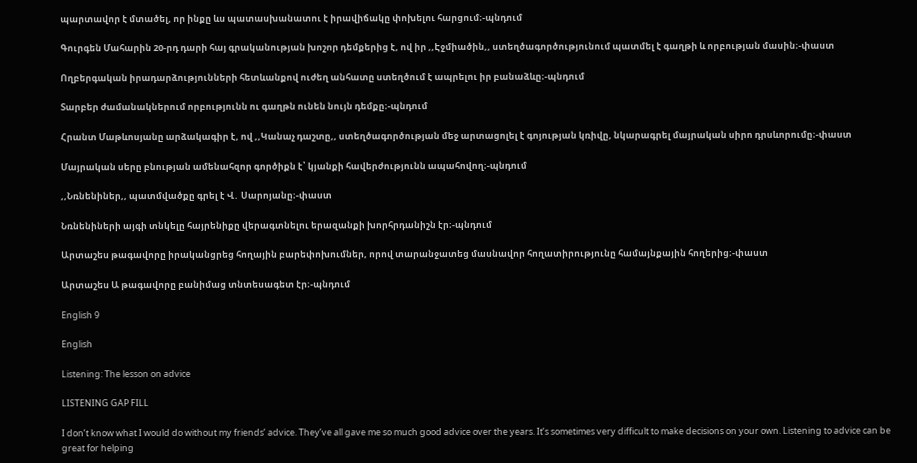պարտավոր է մտածել, որ ինքը ևս պատասխանատու է իրավիճակը փոխելու հարցում։-պնդում

Գուրգեն Մահարին 20-րդ դարի հայ գրականության խոշոր դեմքերից է, ով իր ,,Էջմիածին,, ստեղծագործությունում պատմել է գաղթի և որբության մասին։-փաստ

Ողբերգական իրադարձությունների հետևանքով ուժեղ անհատը ստեղծում է ապրելու իր բանաձևը։-պնդում

Տարբեր ժամանակներում որբությունն ու գաղթն ունեն նույն դեմքը։-պնդում

Հրանտ Մաթևոսյանը արձակագիր է, ով ,,Կանաչ դաշտը,, ստեղծագործության մեջ արտացոլել է գոյության կռիվը, նկարագրել մայրական սիրո դրսևորումը։-փաստ

Մայրական սերը բնության ամենահզոր գործիքն է՝ կյանքի հավերժությունն ապահովող։-պնդում

,,Նռնենիներ,, պատմվածքը գրել է Վ․ Սարոյանը։-փաստ

Նռնենիների այգի տնկելը հայրենիքը վերագտնելու երազանքի խորհրդանիշն էր։-պնդում

Արտաշես թագավորը իրականցրեց հողային բարեփոխումներ, որով տարանջատեց մասնավոր հողատիրությունը համայնքային հողերից։-փաստ

Արտաշես Ա թագավորը բանիմաց տնտեսագետ էր։-պնդում

English 9

English

Listening: The lesson on advice

LISTENING GAP FILL

I don’t know what I would do without my friends’ advice. They’ve all gave me so much good advice over the years. It’s sometimes very difficult to make decisions on your own. Listening to advice can be great for helping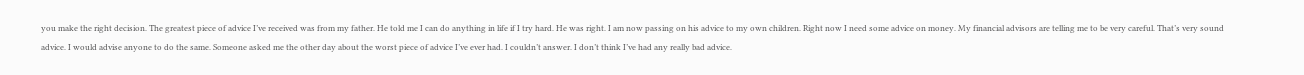you make the right decision. The greatest piece of advice I’ve received was from my father. He told me I can do anything in life if I try hard. He was right. I am now passing on his advice to my own children. Right now I need some advice on money. My financial advisors are telling me to be very careful. That’s very sound advice. I would advise anyone to do the same. Someone asked me the other day about the worst piece of advice I’ve ever had. I couldn’t answer. I don’t think I’ve had any really bad advice.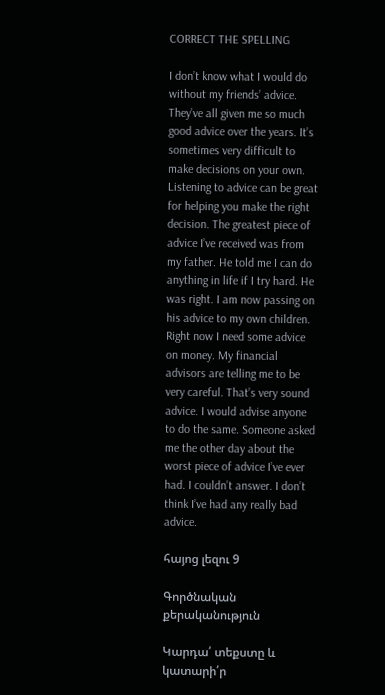CORRECT THE SPELLING

I don’t know what I would do without my friends’ advice. They’ve all given me so much good advice over the years. It’s sometimes very difficult to make decisions on your own. Listening to advice can be great for helping you make the right decision. The greatest piece of advice I’ve received was from my father. He told me I can do anything in life if I try hard. He was right. I am now passing on his advice to my own children. Right now I need some advice on money. My financial advisors are telling me to be very careful. That’s very sound advice. I would advise anyone to do the same. Someone asked me the other day about the worst piece of advice I’ve ever had. I couldn’t answer. I don’t think I’ve had any really bad advice.

հայոց լեզու 9

Գործնական քերականություն

Կարդա՛ տեքստը և կատարի՛ր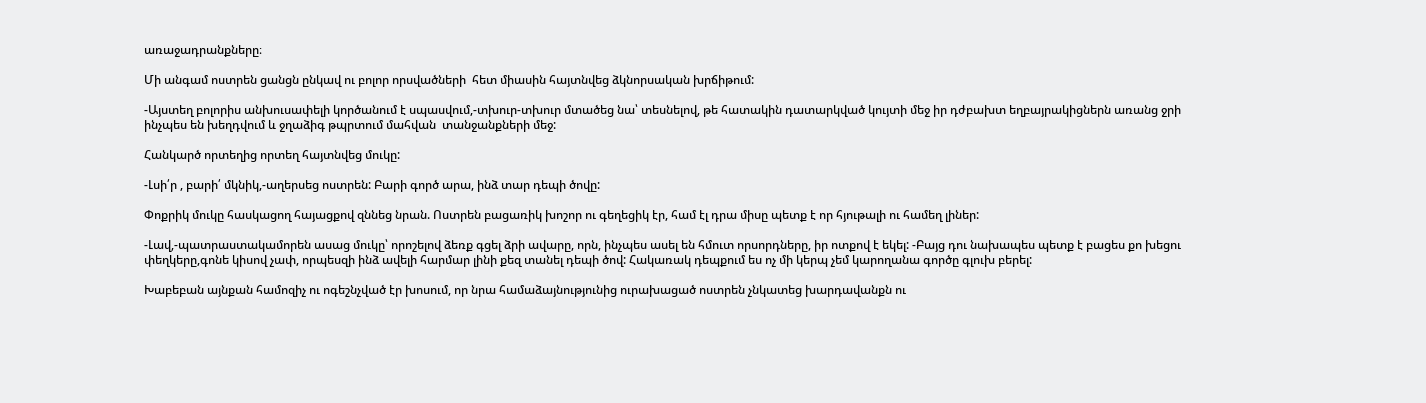առաջադրանքները։

Մի անգամ ոստրեն ցանցն ընկավ ու բոլոր որսվածների  հետ միասին հայտնվեց ձկնորսական խրճիթում:

-Այստեղ բոլորիս անխուսափելի կործանում է սպասվում,-տխուր-տխուր մտածեց նա՝ տեսնելով, թե հատակին դատարկված կույտի մեջ իր դժբախտ եղբայրակիցներն առանց ջրի ինչպես են խեղդվում և ջղաձիգ թպրտում մահվան  տանջանքների մեջ:

Հանկարծ որտեղից որտեղ հայտնվեց մուկը:

-Լսի՛ր , բարի՛ մկնիկ,-աղերսեց ոստրեն: Բարի գործ արա, ինձ տար դեպի ծովը:

Փոքրիկ մուկը հասկացող հայացքով զննեց նրան. Ոստրեն բացառիկ խոշոր ու գեղեցիկ էր, համ էլ դրա միսը պետք է որ հյութալի ու համեղ լիներ:

-Լավ,-պատրաստակամորեն ասաց մուկը՝ որոշելով ձեռք գցել ձրի ավարը, որն, ինչպես ասել են հմուտ որսորդները, իր ոտքով է եկել: -Բայց դու նախապես պետք է բացես քո խեցու փեղկերը,գոնե կիսով չափ, որպեսզի ինձ ավելի հարմար լինի քեզ տանել դեպի ծով: Հակառակ դեպքում ես ոչ մի կերպ չեմ կարողանա գործը գլուխ բերել:

Խաբեբան այնքան համոզիչ ու ոգեշնչված էր խոսում, որ նրա համաձայնությունից ուրախացած ոստրեն չնկատեց խարդավանքն ու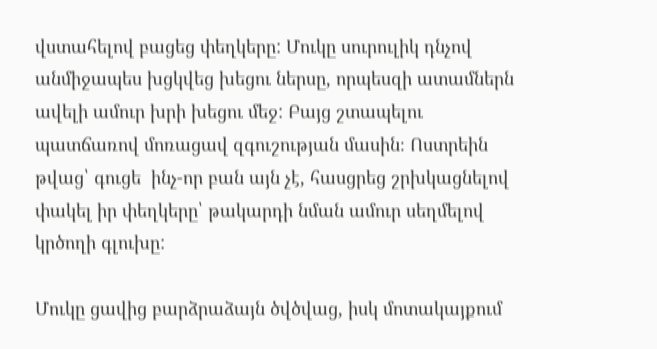վստահելով բացեց փեղկերը: Մուկը սուրուլիկ դնչով անմիջապես խցկվեց խեցու ներսը, որպեսզի ատամներն ավելի ամուր խրի խեցու մեջ: Բայց շտապելու պատճառով մոռացավ զգուշության մասին։ Ոստրեին թվաց՝ գուցե  ինչ-որ բան այն չէ, հասցրեց շրխկացնելով փակել իր փեղկերը՝ թակարդի նման ամուր սեղմելով կրծողի գլուխը:

Մուկը ցավից բարձրաձայն ծվծվաց, իսկ մոտակայքում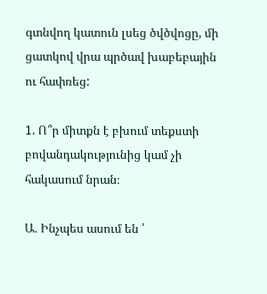գտնվող կատուն լսեց ծվծվոցը, մի ցատկով վրա պրծավ խաբեբային ու հափռեց:

1. Ո՞ր միտքն է բխում տեքստի բովանդակությունից կամ չի հակասում նրան։

Ա․ Ինչպես ասում են ՝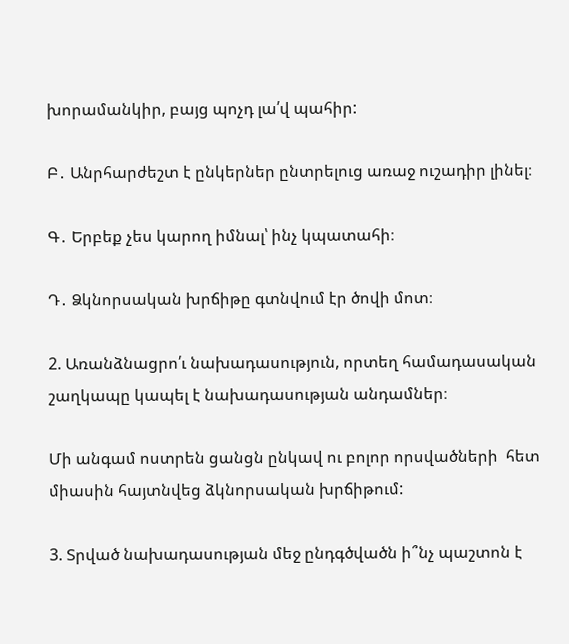խորամանկիր, բայց պոչդ լա՛վ պահիր:

Բ․ Անրհարժեշտ է ընկերներ ընտրելուց առաջ ուշադիր լինել։

Գ․ Երբեք չես կարող իմնալ՝ ինչ կպատահի։

Դ․ Ձկնորսական խրճիթը գտնվում էր ծովի մոտ։

2. Առանձնացրո՛ւ նախադասություն, որտեղ համադասական շաղկապը կապել է նախադասության անդամներ։

Մի անգամ ոստրեն ցանցն ընկավ ու բոլոր որսվածների  հետ միասին հայտնվեց ձկնորսական խրճիթում:

3. Տրված նախադասության մեջ ընդգծվածն ի՞նչ պաշտոն է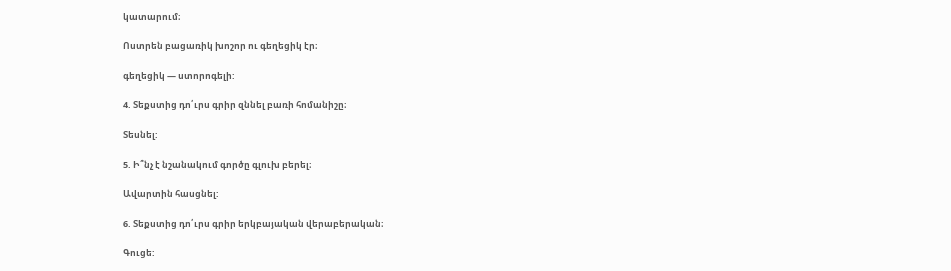կատարում։

Ոստրեն բացառիկ խոշոր ու գեղեցիկ էր։

գեղեցիկ — ստորոգելի:

4. Տեքստից դո՛ւրս գրիր զննել բառի հոմանիշը։

Տեսնել:

5. Ի՞նչ է նշանակում գործը գլուխ բերել։

Ավարտին հասցնել:

6. Տեքստից դո՛ւրս գրիր երկբայական վերաբերական։

Գուցե: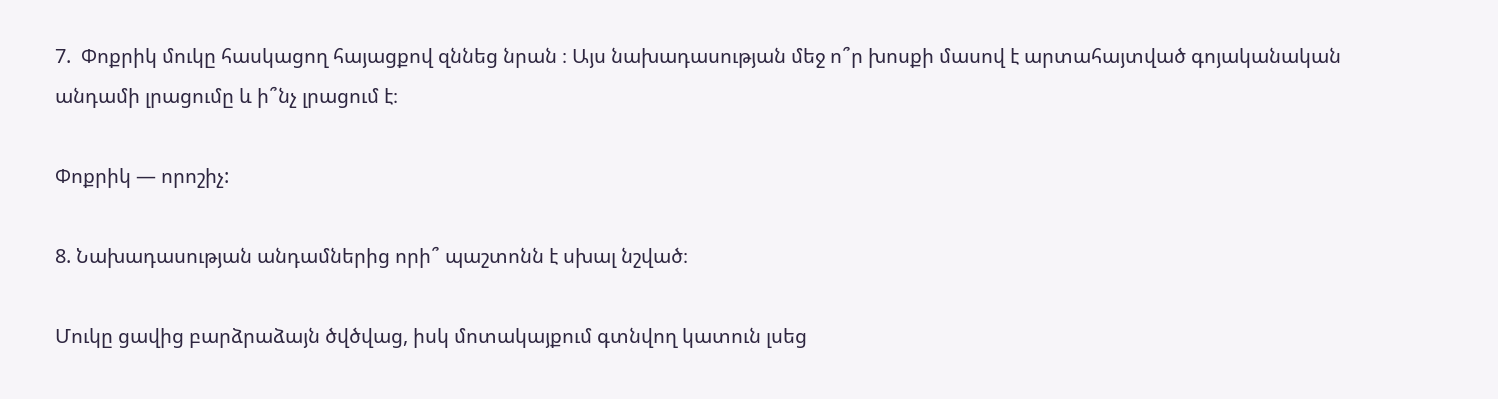7.  Փոքրիկ մուկը հասկացող հայացքով զննեց նրան ։ Այս նախադասության մեջ ո՞ր խոսքի մասով է արտահայտված գոյականական անդամի լրացումը և ի՞նչ լրացում է։

Փոքրիկ — որոշիչ:

8. Նախադասության անդամներից որի՞ պաշտոնն է սխալ նշված։

Մուկը ցավից բարձրաձայն ծվծվաց, իսկ մոտակայքում գտնվող կատուն լսեց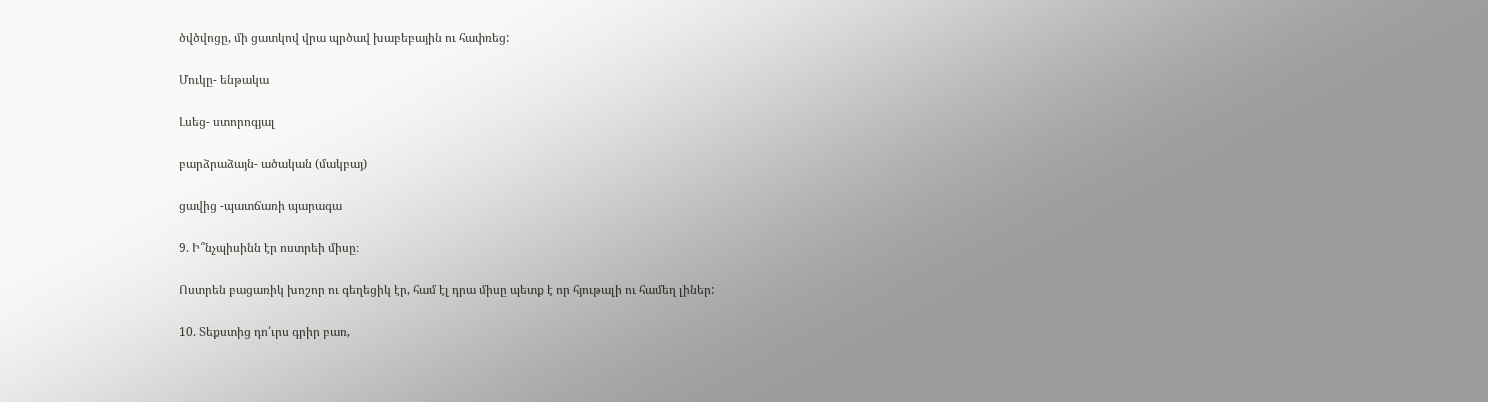ծվծվոցը, մի ցատկով վրա պրծավ խաբեբային ու հափռեց:

Մուկը- ենթակա

Լսեց- ստորոգյալ

բարձրաձայն- ածական (մակբայ)

ցավից -պատճառի պարագա

9. Ի՞նչպիսինն էր ոստրեի միսը։

Ոստրեն բացառիկ խոշոր ու գեղեցիկ էր, համ էլ դրա միսը պետք է որ հյութալի ու համեղ լիներ:

10. Տեքստից դո՛ւրս գրիր բառ,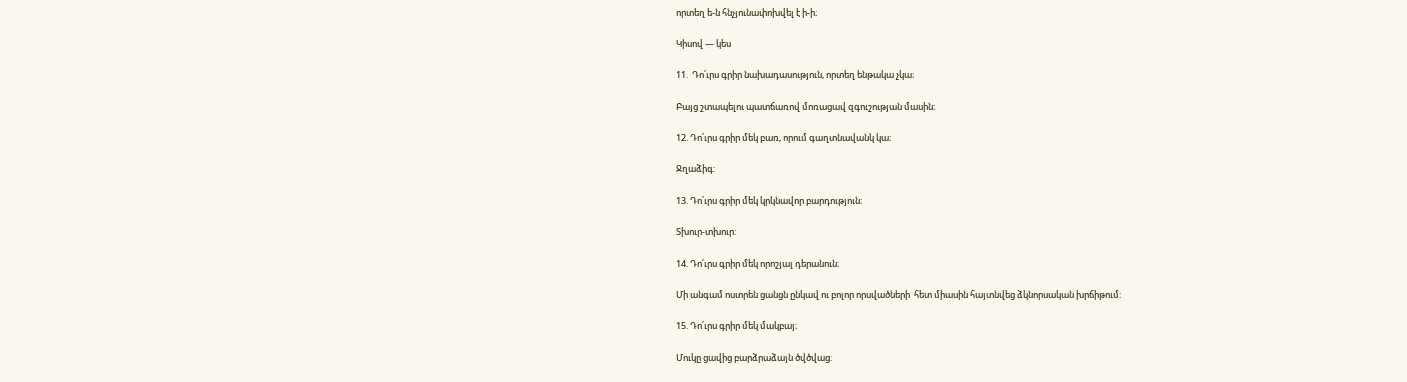որտեղ ե-ն հնչյունափոխվել է ի-ի։

Կիսով — կես

11.  Դո՛ւրս գրիր նախադասություն, որտեղ ենթակա չկա։

Բայց շտապելու պատճառով մոռացավ զգուշության մասին։

12. Դո՛ւրս գրիր մեկ բառ, որում գաղտնավանկ կա։

Ջղաձիգ:

13. Դո՛ւրս գրիր մեկ կրկնավոր բարդություն։

Տխուր-տխուր:

14. Դո՛ւրս գրիր մեկ որոշյալ դերանուն։

Մի անգամ ոստրեն ցանցն ընկավ ու բոլոր որսվածների  հետ միասին հայտնվեց ձկնորսական խրճիթում:

15. Դո՛ւրս գրիր մեկ մակբայ։

Մուկը ցավից բարձրաձայն ծվծվաց: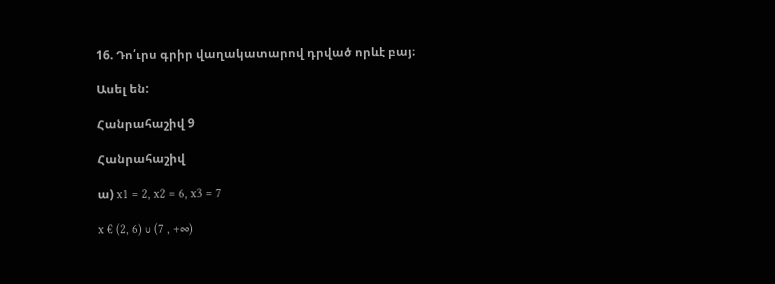16. Դո՛ւրս գրիր վաղակատարով դրված որևէ բայ։

Ասել են:

Հանրահաշիվ 9

Հանրահաշիվ

ա) x1 = 2, x2 = 6, x3 = 7

x € (2, 6) ∪ (7 , +∞)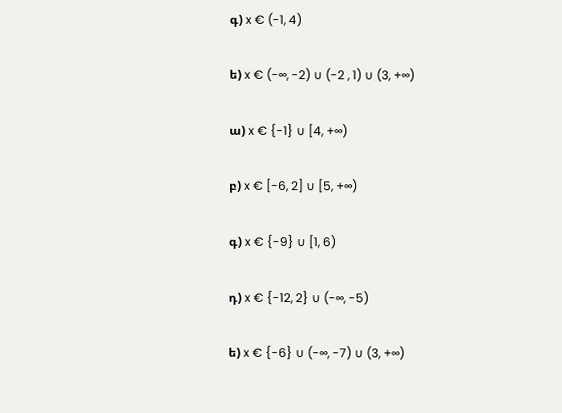գ) x € (-1, 4)

ե) x € (-∞, -2) ∪ (-2 , 1) ∪ (3, +∞)

ա) x € {-1} ∪ [4, +∞)

բ) x € [-6, 2] ∪ [5, +∞)

գ) x € {-9} ∪ [1, 6)

դ) x € {-12, 2} ∪ (-∞, -5)

ե) x € {-6} ∪ (-∞, -7) ∪ (3, +∞)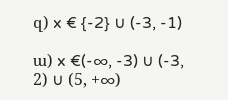զ) x € {-2} ∪ (-3, -1)

ա) x €(-∞, -3) ∪ (-3, 2) ∪ (5, +∞)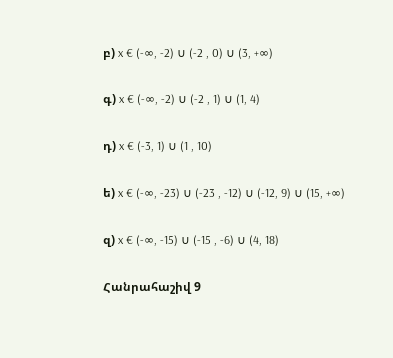բ) x € (-∞, -2) ∪ (-2 , 0) ∪ (3, +∞)

գ) x € (-∞, -2) ∪ (-2 , 1) ∪ (1, 4)

դ) x € (-3, 1) ∪ (1 , 10)

ե) x € (-∞, -23) ∪ (-23 , -12) ∪ (-12, 9) ∪ (15, +∞)

զ) x € (-∞, -15) ∪ (-15 , -6) ∪ (4, 18)

Հանրահաշիվ 9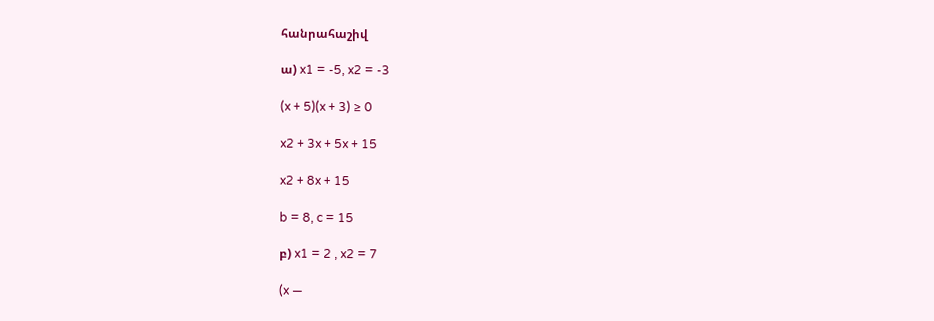հանրահաշիվ

ա) x1 = -5, x2 = -3

(x + 5)(x + 3) ≥ 0

x2 + 3x + 5x + 15

x2 + 8x + 15

b = 8, c = 15

բ) x1 = 2 , x2 = 7

(x —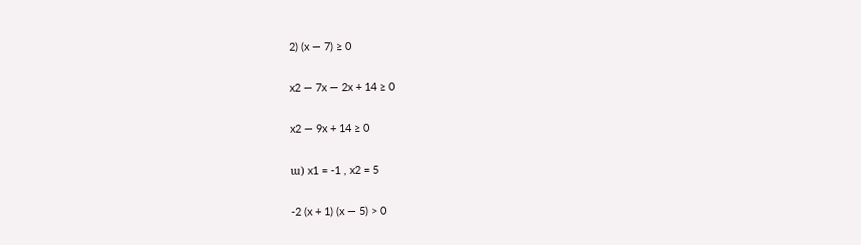2) (x — 7) ≥ 0

x2 — 7x — 2x + 14 ≥ 0

x2 — 9x + 14 ≥ 0

ա) x1 = -1 , x2 = 5

-2 (x + 1) (x — 5) > 0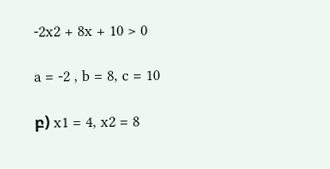-2x2 + 8x + 10 > 0

a = -2 , b = 8, c = 10

բ) x1 = 4, x2 = 8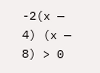-2(x — 4) (x — 8) > 0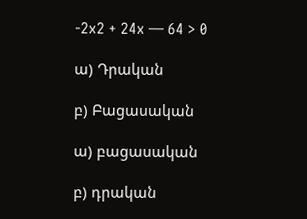-2x2 + 24x — 64 > 0

ա) Դրական

բ) Բացասական

ա) բացասական

բ) դրական